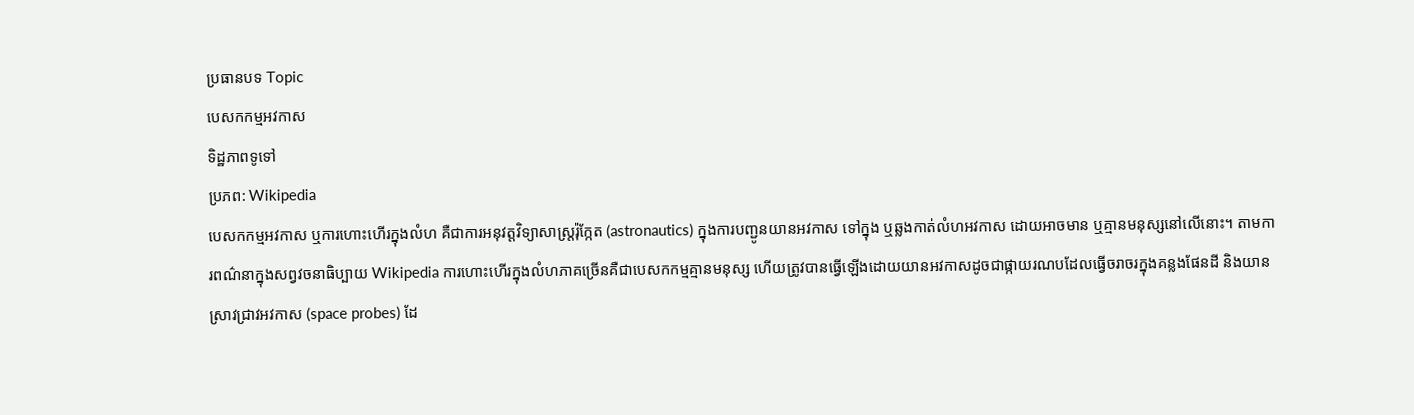ប្រធានបទ Topic
បេសកកម្មអវកាស
ទិដ្ឋភាពទូទៅ
ប្រភព: Wikipedia
បេសកកម្មអវកាស ឬការហោះហើរក្នុងលំហ គឺជាការអនុវត្តវិទ្យាសាស្ត្ររ៉ុក្កែត (astronautics) ក្នុងការបញ្ជូនយានអវកាស ទៅក្នុង ឬឆ្លងកាត់លំហអវកាស ដោយអាចមាន ឬគ្មានមនុស្សនៅលើនោះ។ តាមការពណ៌នាក្នុងសព្វវចនាធិប្បាយ Wikipedia ការហោះហើរក្នុងលំហភាគច្រើនគឺជាបេសកកម្មគ្មានមនុស្ស ហើយត្រូវបានធ្វើឡើងដោយយានអវកាសដូចជាផ្កាយរណបដែលធ្វើចរាចរក្នុងគន្លងផែនដី និងយានស្រាវជ្រាវអវកាស (space probes) ដែ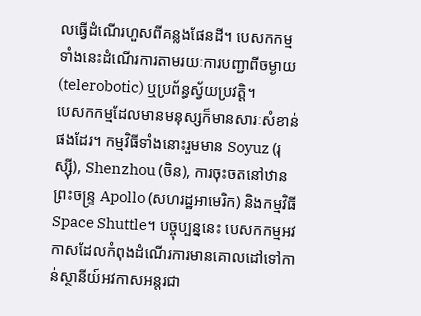លធ្វើដំណើរហួសពីគន្លងផែនដី។ បេសកកម្មទាំងនេះដំណើរការតាមរយៈការបញ្ជាពីចម្ងាយ (telerobotic) ឬប្រព័ន្ធស្វ័យប្រវត្តិ។
បេសកកម្មដែលមានមនុស្សក៏មានសារៈសំខាន់ផងដែរ។ កម្មវិធីទាំងនោះរួមមាន Soyuz (រុស្ស៊ី), Shenzhou (ចិន), ការចុះចតនៅឋានព្រះចន្ទ្រ Apollo (សហរដ្ឋអាមេរិក) និងកម្មវិធី Space Shuttle។ បច្ចុប្បន្ននេះ បេសកកម្មអវកាសដែលកំពុងដំណើរការមានគោលដៅទៅកាន់ស្ថានីយ៍អវកាសអន្តរជា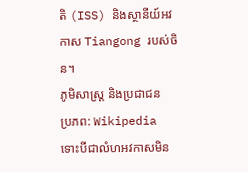តិ (ISS) និងស្ថានីយ៍អវកាស Tiangong របស់ចិន។
ភូមិសាស្ត្រ និងប្រជាជន
ប្រភព: Wikipedia
ទោះបីជាលំហអវកាសមិន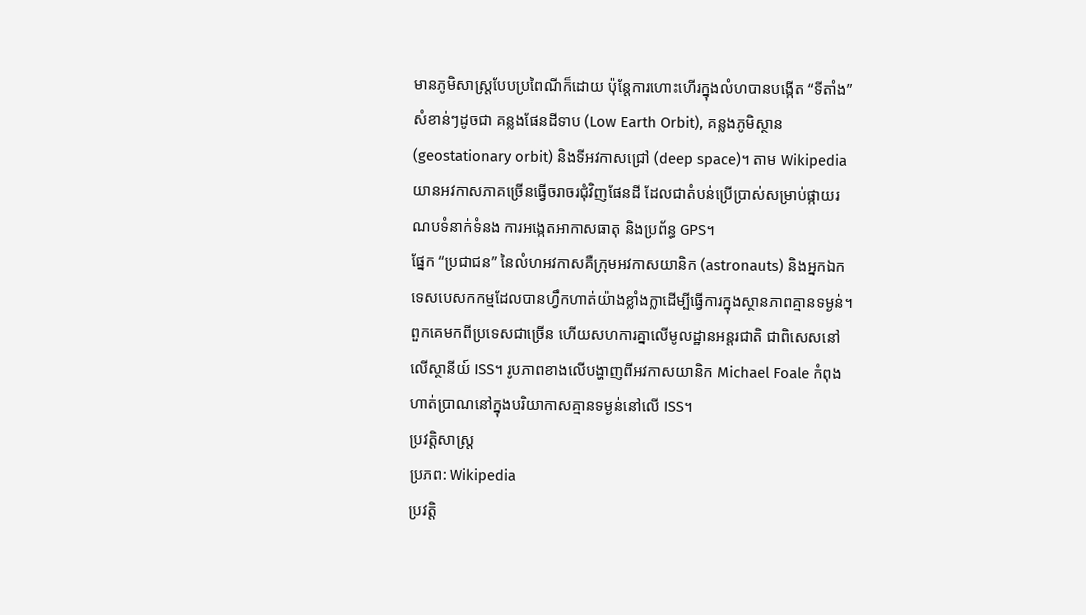មានភូមិសាស្ត្របែបប្រពៃណីក៏ដោយ ប៉ុន្តែការហោះហើរក្នុងលំហបានបង្កើត “ទីតាំង” សំខាន់ៗដូចជា គន្លងផែនដីទាប (Low Earth Orbit), គន្លងភូមិស្ថាន (geostationary orbit) និងទីអវកាសជ្រៅ (deep space)។ តាម Wikipedia យានអវកាសភាគច្រើនធ្វើចរាចរជុំវិញផែនដី ដែលជាតំបន់ប្រើប្រាស់សម្រាប់ផ្កាយរណបទំនាក់ទំនង ការអង្កេតអាកាសធាតុ និងប្រព័ន្ធ GPS។
ផ្នែក “ប្រជាជន” នៃលំហអវកាសគឺក្រុមអវកាសយានិក (astronauts) និងអ្នកឯកទេសបេសកកម្មដែលបានហ្វឹកហាត់យ៉ាងខ្លាំងក្លាដើម្បីធ្វើការក្នុងស្ថានភាពគ្មានទម្ងន់។ ពួកគេមកពីប្រទេសជាច្រើន ហើយសហការគ្នាលើមូលដ្ឋានអន្តរជាតិ ជាពិសេសនៅលើស្ថានីយ៍ ISS។ រូបភាពខាងលើបង្ហាញពីអវកាសយានិក Michael Foale កំពុងហាត់ប្រាណនៅក្នុងបរិយាកាសគ្មានទម្ងន់នៅលើ ISS។
ប្រវត្តិសាស្ត្រ
ប្រភព: Wikipedia
ប្រវត្តិ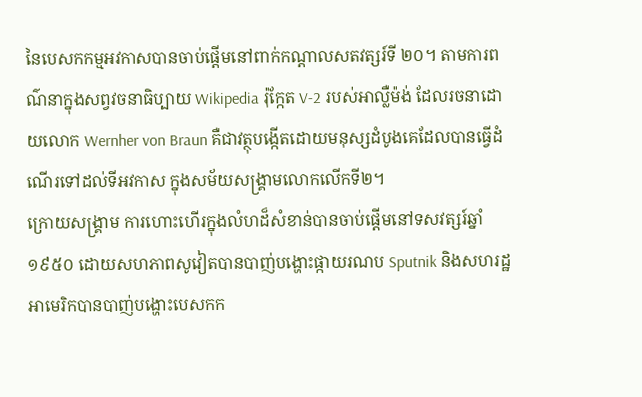នៃបេសកកម្មអវកាសបានចាប់ផ្តើមនៅពាក់កណ្តាលសតវត្សរ៍ទី ២០។ តាមការពណ៌នាក្នុងសព្វវចនាធិប្បាយ Wikipedia រ៉ុក្កែត V-2 របស់អាល្លឺម៉ង់ ដែលរចនាដោយលោក Wernher von Braun គឺជាវត្ថុបង្កើតដោយមនុស្សដំបូងគេដែលបានធ្វើដំណើរទៅដល់ទីអវកាស ក្នុងសម័យសង្គ្រាមលោកលើកទី២។
ក្រោយសង្គ្រាម ការហោះហើរក្នុងលំហដ៏សំខាន់បានចាប់ផ្តើមនៅទសវត្សរ៍ឆ្នាំ ១៩៥០ ដោយសហភាពសូវៀតបានបាញ់បង្ហោះផ្កាយរណប Sputnik និងសហរដ្ឋអាមេរិកបានបាញ់បង្ហោះបេសកក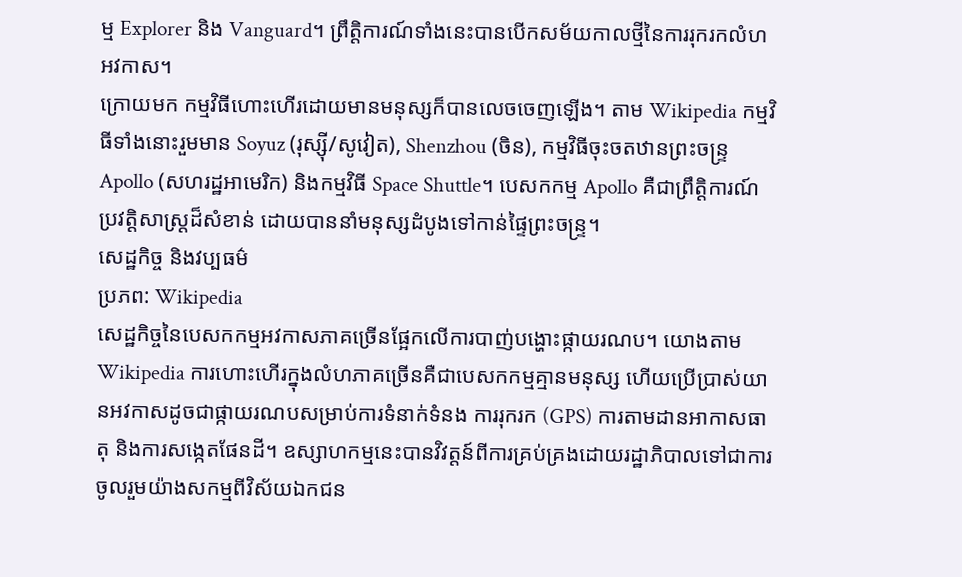ម្ម Explorer និង Vanguard។ ព្រឹត្តិការណ៍ទាំងនេះបានបើកសម័យកាលថ្មីនៃការរុករកលំហអវកាស។
ក្រោយមក កម្មវិធីហោះហើរដោយមានមនុស្សក៏បានលេចចេញឡើង។ តាម Wikipedia កម្មវិធីទាំងនោះរួមមាន Soyuz (រុស្ស៊ី/សូវៀត), Shenzhou (ចិន), កម្មវិធីចុះចតឋានព្រះចន្ទ្រ Apollo (សហរដ្ឋអាមេរិក) និងកម្មវិធី Space Shuttle។ បេសកកម្ម Apollo គឺជាព្រឹត្តិការណ៍ប្រវត្តិសាស្ត្រដ៏សំខាន់ ដោយបាននាំមនុស្សដំបូងទៅកាន់ផ្ទៃព្រះចន្ទ្រ។
សេដ្ឋកិច្ច និងវប្បធម៌
ប្រភព: Wikipedia
សេដ្ឋកិច្ចនៃបេសកកម្មអវកាសភាគច្រើនផ្អែកលើការបាញ់បង្ហោះផ្កាយរណប។ យោងតាម Wikipedia ការហោះហើរក្នុងលំហភាគច្រើនគឺជាបេសកកម្មគ្មានមនុស្ស ហើយប្រើប្រាស់យានអវកាសដូចជាផ្កាយរណបសម្រាប់ការទំនាក់ទំនង ការរុករក (GPS) ការតាមដានអាកាសធាតុ និងការសង្កេតផែនដី។ ឧស្សាហកម្មនេះបានវិវត្តន៍ពីការគ្រប់គ្រងដោយរដ្ឋាភិបាលទៅជាការចូលរួមយ៉ាងសកម្មពីវិស័យឯកជន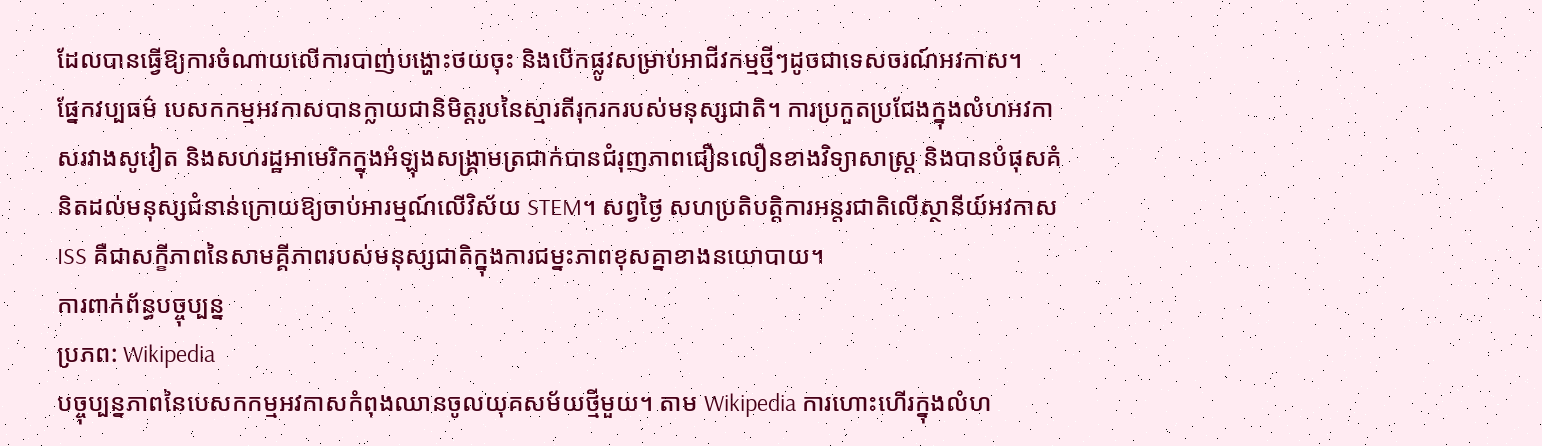ដែលបានធ្វើឱ្យការចំណាយលើការបាញ់បង្ហោះថយចុះ និងបើកផ្លូវសម្រាប់អាជីវកម្មថ្មីៗដូចជាទេសចរណ៍អវកាស។
ផ្នែកវប្បធម៌ បេសកកម្មអវកាសបានក្លាយជានិមិត្តរូបនៃស្មារតីរុករករបស់មនុស្សជាតិ។ ការប្រកួតប្រជែងក្នុងលំហអវកាសរវាងសូវៀត និងសហរដ្ឋអាមេរិកក្នុងអំឡុងសង្គ្រាមត្រជាក់បានជំរុញភាពជឿនលឿនខាងវិទ្យាសាស្ត្រ និងបានបំផុសគំនិតដល់មនុស្សជំនាន់ក្រោយឱ្យចាប់អារម្មណ៍លើវិស័យ STEM។ សព្វថ្ងៃ សហប្រតិបត្តិការអន្តរជាតិលើស្ថានីយ៍អវកាស ISS គឺជាសក្ខីភាពនៃសាមគ្គីភាពរបស់មនុស្សជាតិក្នុងការជម្នះភាពខុសគ្នាខាងនយោបាយ។
ការពាក់ព័ន្ធបច្ចុប្បន្ន
ប្រភព: Wikipedia
បច្ចុប្បន្នភាពនៃបេសកកម្មអវកាសកំពុងឈានចូលយុគសម័យថ្មីមួយ។ តាម Wikipedia ការហោះហើរក្នុងលំហ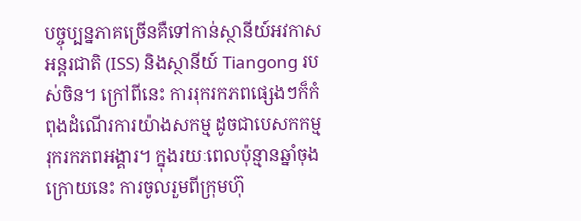បច្ចុប្បន្នភាគច្រើនគឺទៅកាន់ស្ថានីយ៍អវកាសអន្តរជាតិ (ISS) និងស្ថានីយ៍ Tiangong របស់ចិន។ ក្រៅពីនេះ ការរុករកភពផ្សេងៗក៏កំពុងដំណើរការយ៉ាងសកម្ម ដូចជាបេសកកម្មរុករកភពអង្គារ។ ក្នុងរយៈពេលប៉ុន្មានឆ្នាំចុងក្រោយនេះ ការចូលរួមពីក្រុមហ៊ុ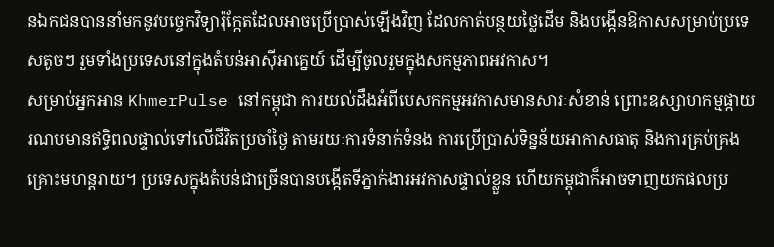នឯកជនបាននាំមកនូវបច្ចេកវិទ្យារ៉ុក្កែតដែលអាចប្រើប្រាស់ឡើងវិញ ដែលកាត់បន្ថយថ្លៃដើម និងបង្កើនឱកាសសម្រាប់ប្រទេសតូចៗ រួមទាំងប្រទេសនៅក្នុងតំបន់អាស៊ីអាគ្នេយ៍ ដើម្បីចូលរួមក្នុងសកម្មភាពអវកាស។
សម្រាប់អ្នកអាន KhmerPulse នៅកម្ពុជា ការយល់ដឹងអំពីបេសកកម្មអវកាសមានសារៈសំខាន់ ព្រោះឧស្សាហកម្មផ្កាយរណបមានឥទ្ធិពលផ្ទាល់ទៅលើជីវិតប្រចាំថ្ងៃ តាមរយៈការទំនាក់ទំនង ការប្រើប្រាស់ទិន្នន័យអាកាសធាតុ និងការគ្រប់គ្រងគ្រោះមហន្តរាយ។ ប្រទេសក្នុងតំបន់ជាច្រើនបានបង្កើតទីភ្នាក់ងារអវកាសផ្ទាល់ខ្លួន ហើយកម្ពុជាក៏អាចទាញយកផលប្រ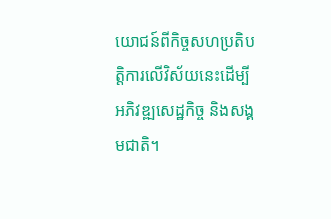យោជន៍ពីកិច្ចសហប្រតិបត្តិការលើវិស័យនេះដើម្បីអភិវឌ្ឍសេដ្ឋកិច្ច និងសង្គមជាតិ។